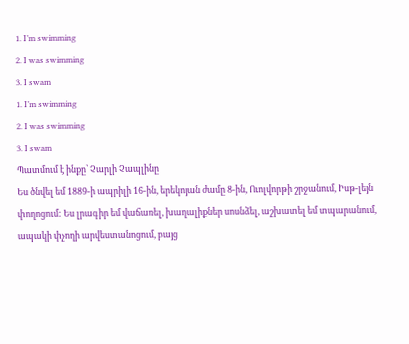1․ I’m swimming
2․ I was swimming
3․ I swam
1․ I’m swimming
2․ I was swimming
3․ I swam
Պատմում է ինքը՝ Չարլի Չապլինը
Ես ծնվել եմ 1889-ի ապրիլի 16-ին, երեկոյան ժամը 8-ին, Ուոլվորթի շրջանում, Իսթ-լեյն փողոցում: Ես լրագիր եմ վաճառել, խաղալիքներ սոսնձել, աշխատել եմ տպարանում, ապակի փչողի արվեստանոցում, բայց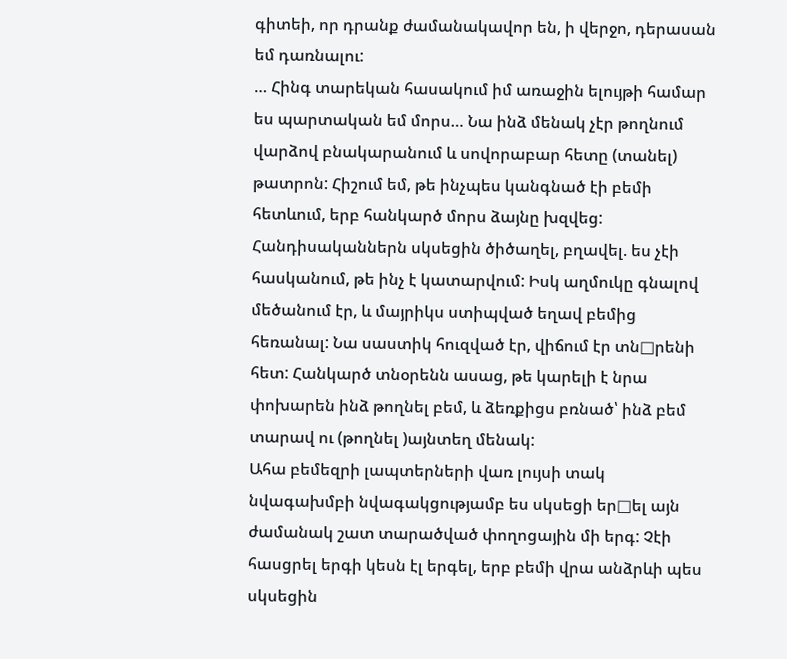գիտեի, որ դրանք ժամանակավոր են, ի վերջո, դերասան եմ դառնալու:
… Հինգ տարեկան հասակում իմ առաջին ելույթի համար ես պարտական եմ մորս… Նա ինձ մենակ չէր թողնում վարձով բնակարանում և սովորաբար հետը (տանել) թատրոն: Հիշում եմ, թե ինչպես կանգնած էի բեմի հետևում, երբ հանկարծ մորս ձայնը խզվեց: Հանդիսականներն սկսեցին ծիծաղել, բղավել. ես չէի հասկանում, թե ինչ է կատարվում: Իսկ աղմուկը գնալով մեծանում էր, և մայրիկս ստիպված եղավ բեմից հեռանալ: Նա սաստիկ հուզված էր, վիճում էր տն□րենի հետ: Հանկարծ տնօրենն ասաց, թե կարելի է նրա փոխարեն ինձ թողնել բեմ, և ձեռքիցս բռնած՝ ինձ բեմ տարավ ու (թողնել )այնտեղ մենակ:
Ահա բեմեզրի լապտերների վառ լույսի տակ նվագախմբի նվագակցությամբ ես սկսեցի եր□ել այն ժամանակ շատ տարածված փողոցային մի երգ: Չէի հասցրել երգի կեսն էլ երգել, երբ բեմի վրա անձրևի պես սկսեցին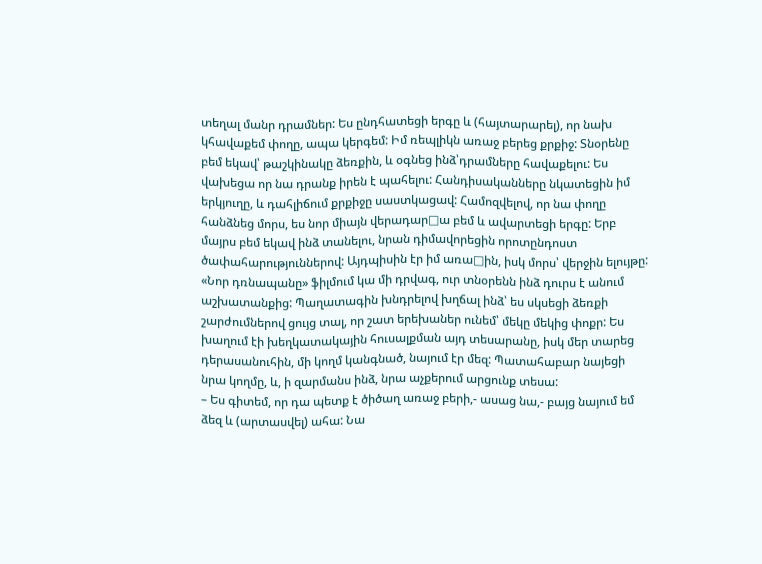տեղալ մանր դրամներ: Ես ընդհատեցի երգը և (հայտարարել), որ նախ կհավաքեմ փողը, ապա կերգեմ: Իմ ռեպլիկն առաջ բերեց քրքիջ: Տնօրենը բեմ եկավ՝ թաշկինակը ձեռքին, և օգնեց ինձ՝դրամները հավաքելու: Ես վախեցա որ նա դրանք իրեն է պահելու: Հանդիսականները նկատեցին իմ երկյուղը, և դահլիճում քրքիջը սաստկացավ: Համոզվելով, որ նա փողը հանձնեց մորս, ես նոր միայն վերադար□ա բեմ և ավարտեցի երգը: Երբ մայրս բեմ եկավ ինձ տանելու, նրան դիմավորեցին որոտընդոստ ծափահարություններով: Այդպիսին էր իմ առա□ին, իսկ մորս՝ վերջին ելույթը: «Նոր դռնապանը» ֆիլմում կա մի դրվագ, ուր տնօրենն ինձ դուրս է անում աշխատանքից: Պաղատագին խնդրելով խղճալ ինձ՝ ես սկսեցի ձեռքի շարժումներով ցույց տալ, որ շատ երեխաներ ունեմ՝ մեկը մեկից փոքր: Ես խաղում էի խեղկատակային հուսալքման այդ տեսարանը, իսկ մեր տարեց դերասանուհին, մի կողմ կանգնած, նայում էր մեզ: Պատահաբար նայեցի նրա կողմը, և, ի զարմանս ինձ, նրա աչքերում արցունք տեսա:
– Ես գիտեմ, որ դա պետք է ծիծաղ առաջ բերի,- ասաց նա,- բայց նայում եմ ձեզ և (արտասվել) ահա: Նա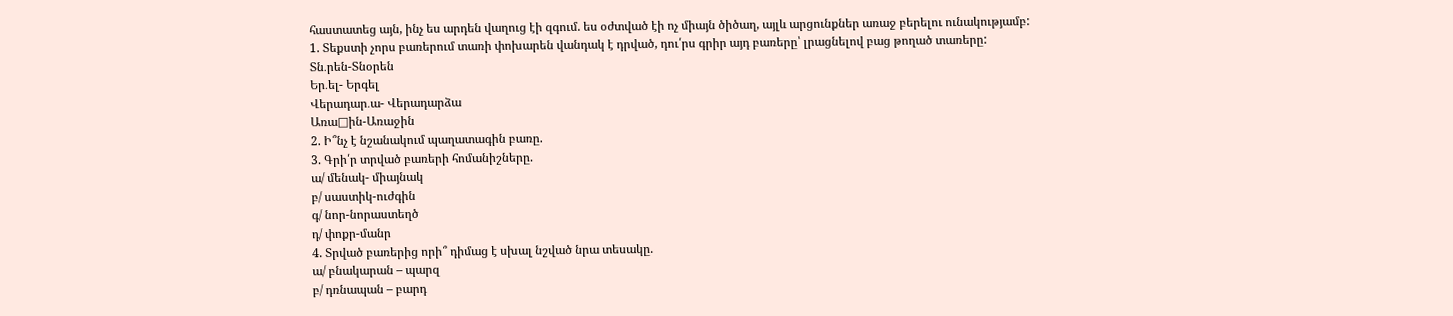հաստատեց այն, ինչ ես արդեն վաղուց էի զգում. ես օժտված էի ոչ միայն ծիծաղ, այլև արցունքներ առաջ բերելու ունակությամբ:
1. Տեքստի չորս բառերում տառի փոխարեն վանդակ է դրված, դու՛րս գրիր այդ բառերը՝ լրացնելով բաց թողած տառերը:
Տն․րեն-Տնօրեն
Եր․ել- Երգել
Վերադար․ա- Վերադարձա
Առա□ին-Առաջին
2. Ի՞նչ է նշանակում պաղատագին բառը.
3. Գրի՛ր տրված բառերի հոմանիշները.
ա/ մենակ- միայնակ
բ/ սաստիկ-ուժգին
գ/ նոր-նորաստեղծ
դ/ փոքր-մանր
4. Տրված բառերից որի՞ դիմաց է սխալ նշված նրա տեսակը.
ա/ բնակարան – պարզ
բ/ դռնապան – բարդ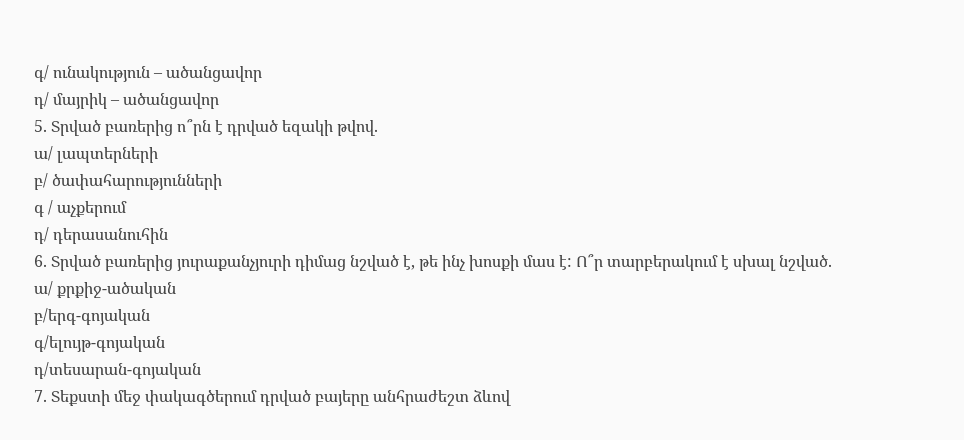գ/ ունակություն – ածանցավոր
դ/ մայրիկ – ածանցավոր
5. Տրված բառերից ո՞րն է դրված եզակի թվով.
ա/ լապտերների
բ/ ծափահարությունների
գ / աչքերում
դ/ դերասանուհին
6. Տրված բառերից յուրաքանչյուրի դիմաց նշված է, թե ինչ խոսքի մաս է: Ո՞ր տարբերակում է սխալ նշված.
ա/ քրքիջ-ածական
բ/երգ-գոյական
գ/ելույթ-գոյական
դ/տեսարան-գոյական
7. Տեքստի մեջ փակագծերում դրված բայերը անհրաժեշտ ձևով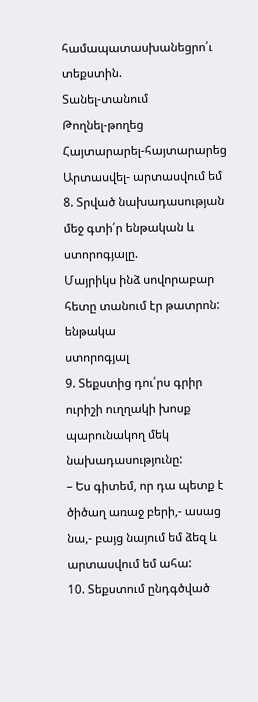համապատասխանեցրո՛ւ տեքստին.
Տանել-տանում
Թողնել-թողեց
Հայտարարել-հայտարարեց
Արտասվել- արտասվում եմ
8. Տրված նախադասության մեջ գտի՛ր ենթական և ստորոգյալը.
Մայրիկս ինձ սովորաբար հետը տանում էր թատրոն:
ենթակա
ստորոգյալ
9. Տեքստից դու՛րս գրիր ուրիշի ուղղակի խոսք պարունակող մեկ նախադասությունը:
– Ես գիտեմ, որ դա պետք է ծիծաղ առաջ բերի,- ասաց նա,- բայց նայում եմ ձեզ և արտասվում եմ ահա:
10. Տեքստում ընդգծված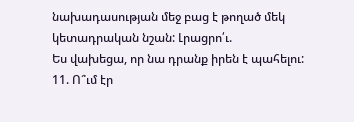նախադասության մեջ բաց է թողած մեկ կետադրական նշան: Լրացրո՛ւ.
Ես վախեցա, որ նա դրանք իրեն է պահելու:
11. Ո՞ւմ էր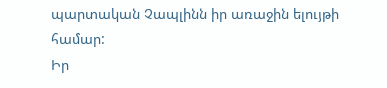պարտական Չապլինն իր առաջին ելույթի համար:
Իր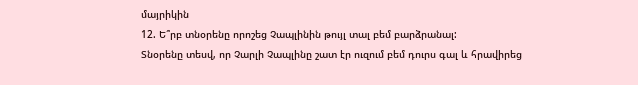մայրիկին
12. Ե՞րբ տնօրենը որոշեց Չապլինին թույլ տալ բեմ բարձրանալ:
Տնօրենը տեսվ, որ Չարլի Չապլինը շատ էր ուզում բեմ դուրս գալ և հրավիրեց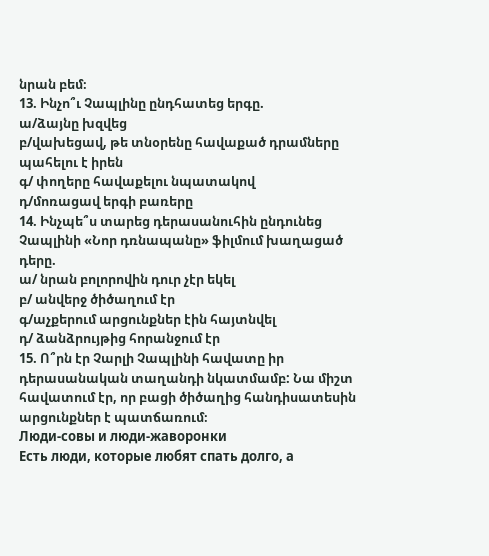նրան բեմ։
13. Ինչո՞ւ Չապլինը ընդհատեց երգը.
ա/ձայնը խզվեց
բ/վախեցավ, թե տնօրենը հավաքած դրամները պահելու է իրեն
գ/ փողերը հավաքելու նպատակով
դ/մոռացավ երգի բառերը
14. Ինչպե՞ս տարեց դերասանուհին ընդունեց Չապլինի «Նոր դռնապանը» ֆիլմում խաղացած դերը.
ա/ նրան բոլորովին դուր չէր եկել
բ/ անվերջ ծիծաղում էր
գ/աչքերում արցունքներ էին հայտնվել
դ/ ձանձրույթից հորանջում էր
15. Ո՞րն էր Չարլի Չապլինի հավատը իր դերասանական տաղանդի նկատմամբ: Նա միշտ հավատում էր, որ բացի ծիծաղից հանդիսատեսին արցունքներ է պատճառում։
Люди-совы и люди-жаворонки
Есть люди, которые любят спать долго, а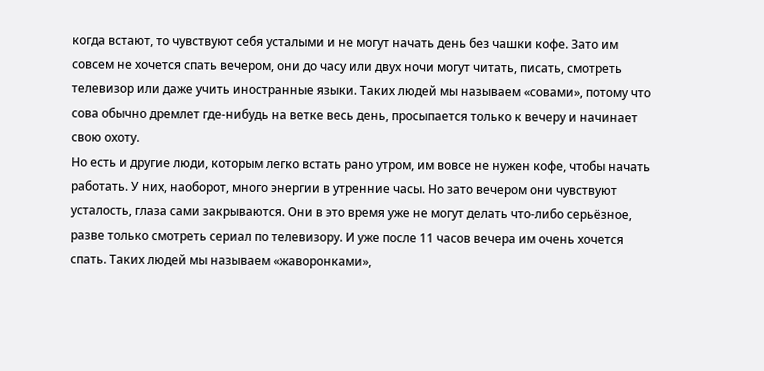когда встают, то чувствуют себя усталыми и не могут начать день без чашки кофе. Зато им совсем не хочется спать вечером, они до часу или двух ночи могут читать, писать, смотреть телевизор или даже учить иностранные языки. Таких людей мы называем «совами», потому что сова обычно дремлет где-нибудь на ветке весь день, просыпается только к вечеру и начинает свою охоту.
Но есть и другие люди, которым легко встать рано утром, им вовсе не нужен кофе, чтобы начать работать. У них, наоборот, много энергии в утренние часы. Но зато вечером они чувствуют усталость, глаза сами закрываются. Они в это время уже не могут делать что-либо серьёзное, разве только смотреть сериал по телевизору. И уже после 11 часов вечера им очень хочется спать. Таких людей мы называем «жаворонками»,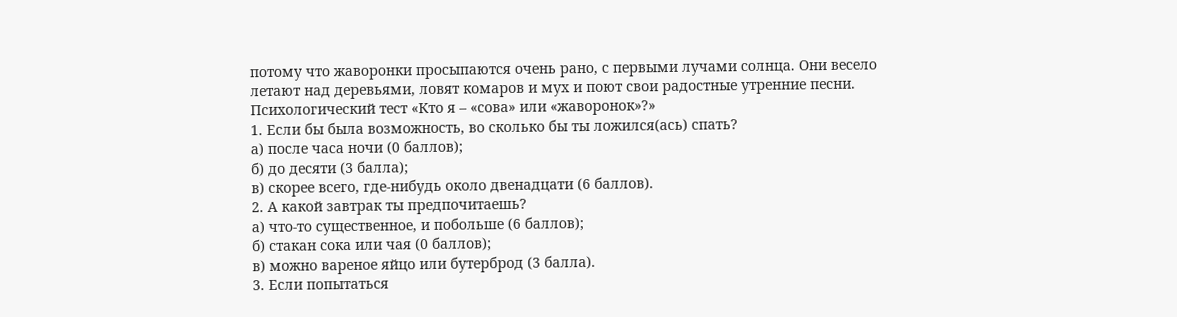потому что жаворонки просыпаются очень рано, с первыми лучами солнца. Они весело летают над деревьями, ловят комаров и мух и поют свои радостные утренние песни.
Психологический тест «Кто я – «сова» или «жаворонок»?»
1. Если бы была возможность, во сколько бы ты ложился(ась) спать?
а) после часа ночи (0 баллов);
б) до десяти (3 балла);
в) скорее всего, где-нибудь около двенадцати (6 баллов).
2. А какой завтрак ты предпочитаешь?
а) что-то существенное, и побольше (6 баллов);
б) стакан сока или чая (0 баллов);
в) можно вареное яйцо или бутерброд (3 балла).
3. Если попытаться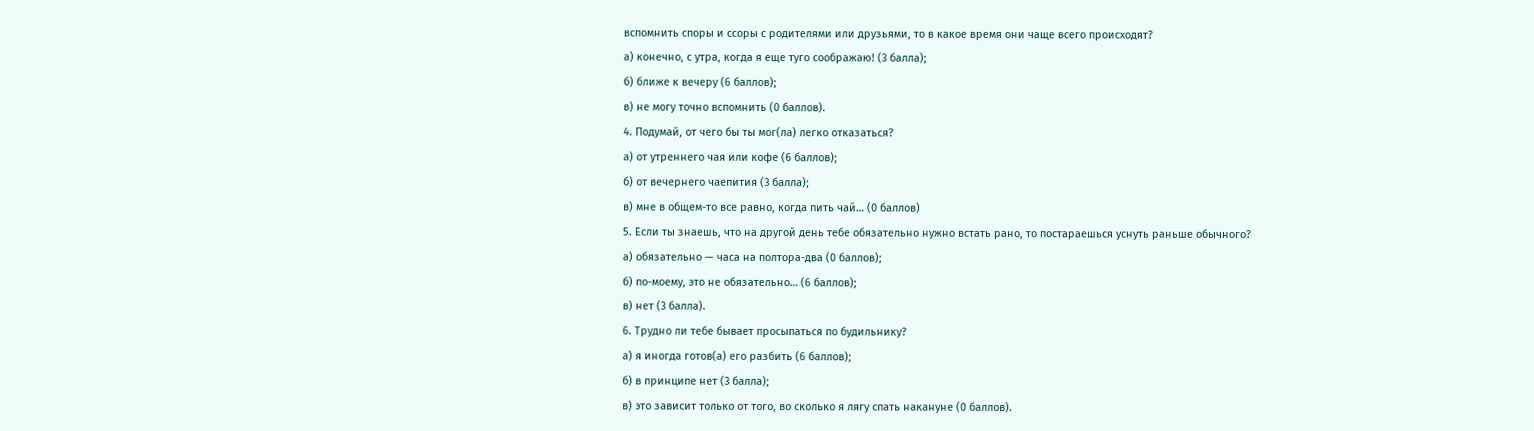вспомнить споры и ссоры с родителями или друзьями, то в какое время они чаще всего происходят?
а) конечно, с утра, когда я еще туго соображаю! (3 балла);
б) ближе к вечеру (6 баллов);
в) не могу точно вспомнить (0 баллов).
4. Подумай, от чего бы ты мог(ла) легко отказаться?
а) от утреннего чая или кофе (6 баллов);
б) от вечернего чаепития (3 балла);
в) мне в общем-то все равно, когда пить чай… (0 баллов)
5. Если ты знаешь, что на другой день тебе обязательно нужно встать рано, то постараешься уснуть раньше обычного?
а) обязательно — часа на полтора-два (0 баллов);
б) по-моему, это не обязательно… (6 баллов);
в) нет (3 балла).
6. Трудно ли тебе бывает просыпаться по будильнику?
а) я иногда готов(а) его разбить (6 баллов);
б) в принципе нет (3 балла);
в) это зависит только от того, во сколько я лягу спать накануне (0 баллов).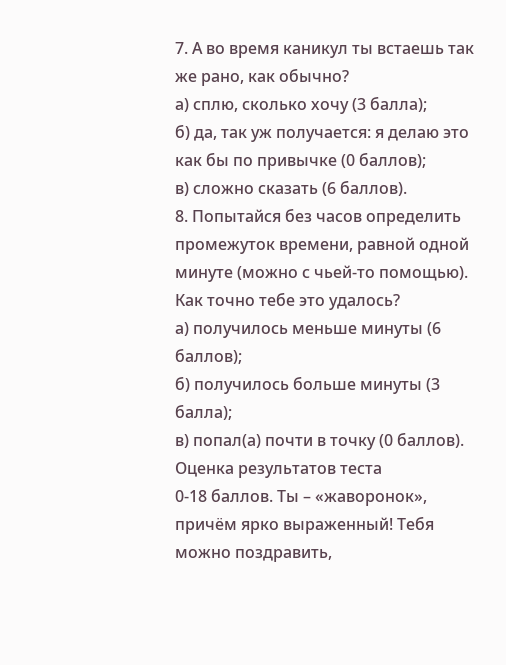7. А во время каникул ты встаешь так же рано, как обычно?
а) сплю, сколько хочу (3 балла);
б) да, так уж получается: я делаю это как бы по привычке (0 баллов);
в) сложно сказать (6 баллов).
8. Попытайся без часов определить промежуток времени, равной одной минуте (можно с чьей-то помощью). Как точно тебе это удалось?
а) получилось меньше минуты (6 баллов);
б) получилось больше минуты (3 балла);
в) попал(а) почти в точку (0 баллов).
Оценка результатов теста
0-18 баллов. Ты – «жаворонок», причём ярко выраженный! Тебя можно поздравить,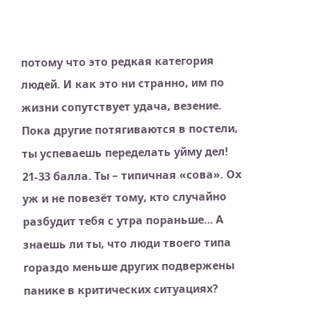потому что это редкая категория людей. И как это ни странно, им по жизни сопутствует удача, везение. Пока другие потягиваются в постели, ты успеваешь переделать уйму дел!
21-33 балла. Ты – типичная «сова». Ох уж и не повезёт тому, кто случайно разбудит тебя с утра пораньше… А знаешь ли ты, что люди твоего типа гораздо меньше других подвержены панике в критических ситуациях?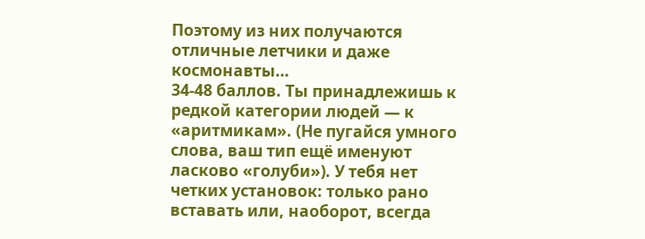Поэтому из них получаются отличные летчики и даже космонавты…
34-48 баллов. Ты принадлежишь к редкой категории людей — к «аритмикам». (Не пугайся умного слова, ваш тип ещё именуют ласково «голуби»). У тебя нет четких установок: только рано вставать или, наоборот, всегда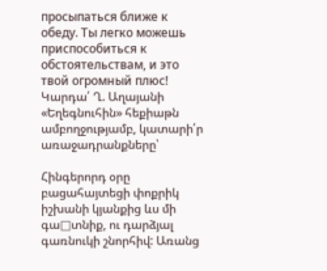просыпаться ближе к обеду. Ты легко можешь приспособиться к обстоятельствам, и это твой огромный плюс!
Կարդա՛ Ղ. Աղայանի «Եղեգնուհին» հեքիաթն ամբողջությամբ, կատարի՛ր առաջադրանքները՝

Հինգերորդ օրը բացահայտեցի փոքրիկ իշխանի կյանքից ևս մի գա□տնիք, ու դարձյալ գառնուկի շնորհիվ: Առանց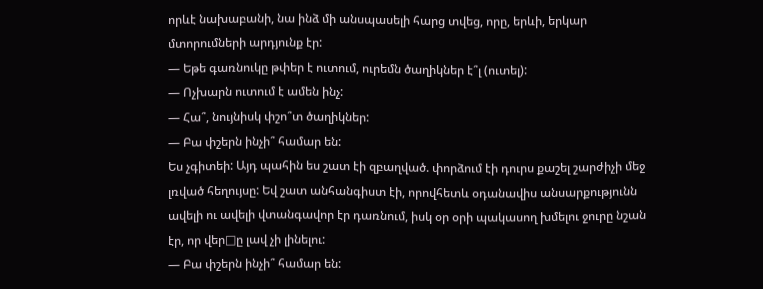որևէ նախաբանի, նա ինձ մի անսպասելի հարց տվեց, որը, երևի, երկար մտորումների արդյունք էր:
— Եթե գառնուկը թփեր է ուտում, ուրեմն ծաղիկներ է՞լ (ուտել):
— Ոչխարն ուտում է ամեն ինչ:
— Հա՞, նույնիսկ փշո՞տ ծաղիկներ:
— Բա փշերն ինչի՞ համար են:
Ես չգիտեի: Այդ պահին ես շատ էի զբաղված. փորձում էի դուրս քաշել շարժիչի մեջ լռված հեղույսը: Եվ շատ անհանգիստ էի, որովհետև օդանավիս անսարքությունն ավելի ու ավելի վտանգավոր էր դառնում, իսկ օր օրի պակասող խմելու ջուրը նշան էր, որ վեր□ը լավ չի լինելու:
— Բա փշերն ինչի՞ համար են: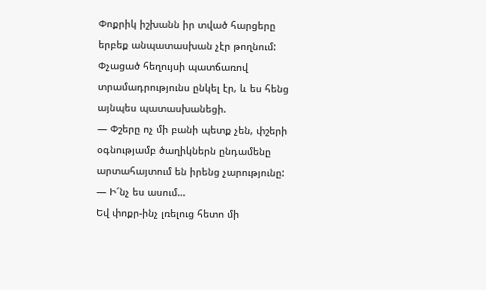Փոքրիկ իշխանն իր տված հարցերը երբեք անպատասխան չէր թողնում:
Փչացած հեղույսի պատճառով տրամադրությունս ընկել էր, և ես հենց այնպես պատասխանեցի.
— Փշերը ոչ մի բանի պետք չեն, փշերի օգնությամբ ծաղիկներն ընդամենը արտահայտում են իրենց չարությունը:
— Ի՜նչ ես ասում…
Եվ փոքր-ինչ լռելուց հետո մի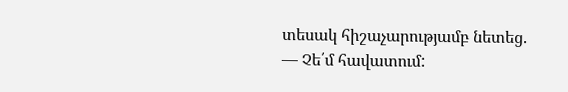տեսակ հիշաչարությամբ նետեց.
— Չե՛մ հավատում: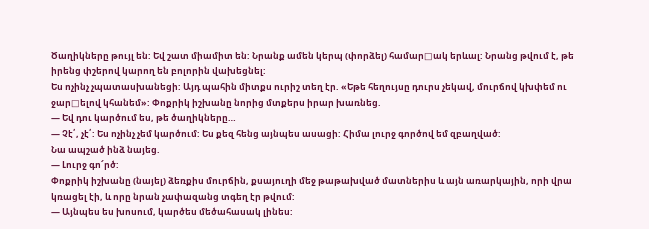Ծաղիկները թույլ են: Եվ շատ միամիտ են: Նրանք ամեն կերպ (փորձել) համար□ակ երևալ: Նրանց թվում է, թե իրենց փշերով կարող են բոլորին վախեցնել:
Ես ոչինչ չպատասխանեցի: Այդ պահին միտքս ուրիշ տեղ էր. «Եթե հեղույսը դուրս չեկավ, մուրճով կխփեմ ու ջար□ելով կհանեմ»: Փոքրիկ իշխանը նորից մտքերս իրար խառնեց.
— Եվ դու կարծում ես, թե ծաղիկները…
— Չէ՛, չէ՛: Ես ոչինչ չեմ կարծում: Ես քեզ հենց այնպես ասացի: Հիմա լուրջ գործով եմ զբաղված:
Նա ապշած ինձ նայեց.
— Լուրջ գո՜րծ:
Փոքրիկ իշխանը (նայել) ձեռքիս մուրճին, քսայուղի մեջ թաթախված մատներիս և այն առարկային, որի վրա կռացել էի, և որը նրան չափազանց տգեղ էր թվում:
— Այնպես ես խոսում, կարծես մեծահասակ լինես: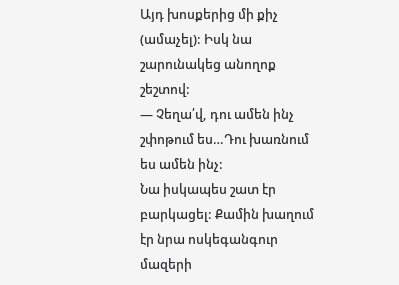Այդ խոսքերից մի քիչ (ամաչել): Իսկ նա շարունակեց անողոք շեշտով:
— Չեղա՛վ, դու ամեն ինչ շփոթում ես…Դու խառնում ես ամեն ինչ:
Նա իսկապես շատ էր բարկացել: Քամին խաղում էր նրա ոսկեգանգուր մազերի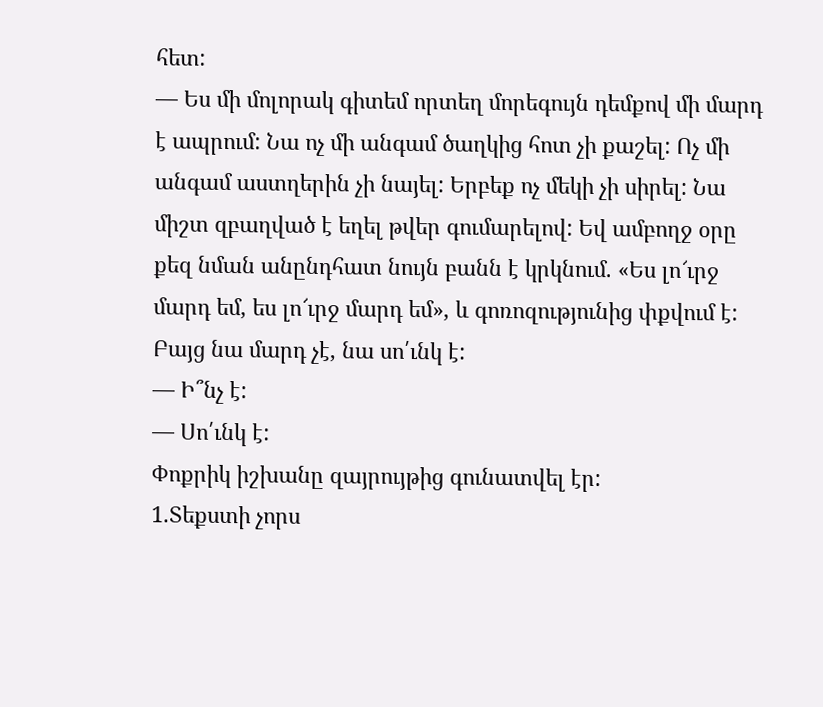հետ:
— Ես մի մոլորակ գիտեմ որտեղ մորեգույն դեմքով մի մարդ է ապրում: Նա ոչ մի անգամ ծաղկից հոտ չի քաշել: Ոչ մի անգամ աստղերին չի նայել: Երբեք ոչ մեկի չի սիրել: Նա միշտ զբաղված է եղել թվեր գումարելով: Եվ ամբողջ օրը քեզ նման անընդհատ նույն բանն է կրկնում. «Ես լո՜ւրջ մարդ եմ, ես լո՜ւրջ մարդ եմ», և գոռոզությունից փքվում է: Բայց նա մարդ չէ, նա սո՛ւնկ է:
— Ի՞նչ է:
— Սո՛ւնկ է:
Փոքրիկ իշխանը զայրույթից գունատվել էր:
1.Տեքստի չորս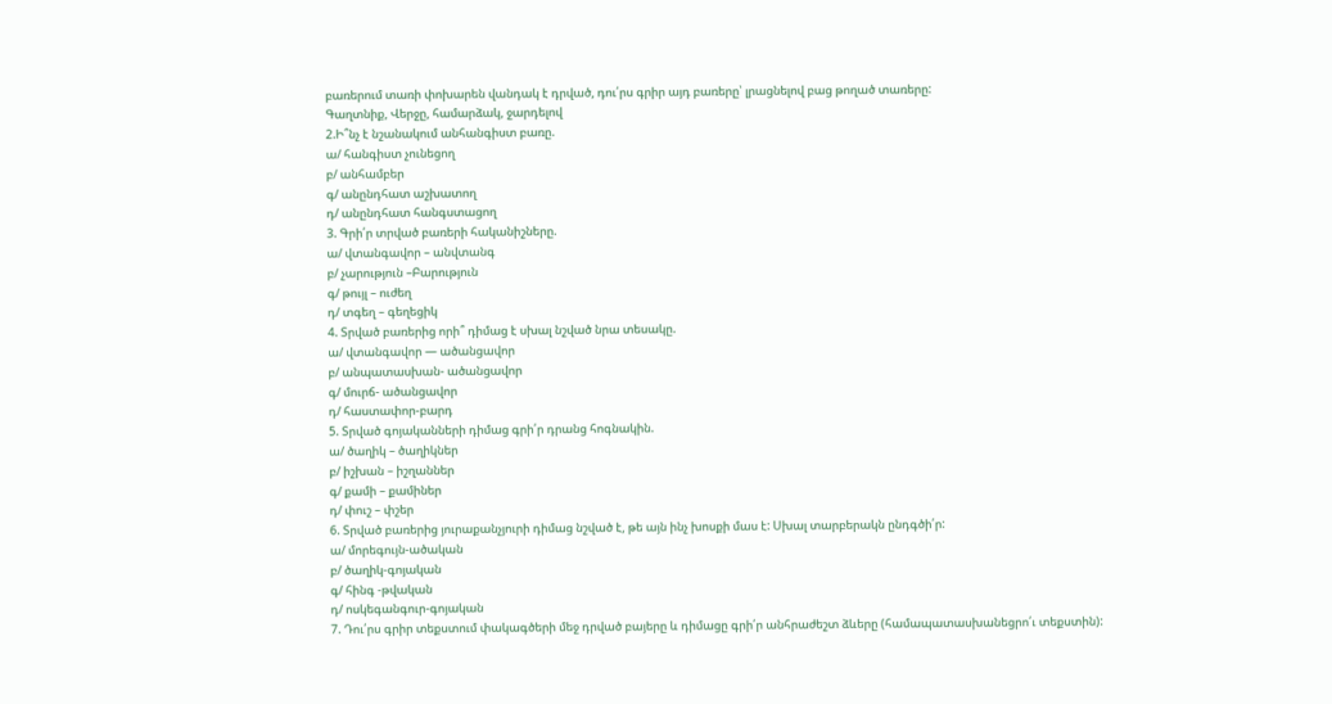բառերում տառի փոխարեն վանդակ է դրված, դու՛րս գրիր այդ բառերը՝ լրացնելով բաց թողած տառերը:
Գաղտնիք, Վերջը, համարձակ, ջարդելով
2.Ի՞նչ է նշանակում անհանգիստ բառը.
ա/ հանգիստ չունեցող
բ/ անհամբեր
գ/ անընդհատ աշխատող
դ/ անընդհատ հանգստացող
3. Գրի՛ր տրված բառերի հականիշները.
ա/ վտանգավոր – անվտանգ
բ/ չարություն –Բարություն
գ/ թույլ – ուժեղ
դ/ տգեղ – գեղեցիկ
4. Տրված բառերից որի՞ դիմաց է սխալ նշված նրա տեսակը.
ա/ վտանգավոր — ածանցավոր
բ/ անպատասխան- ածանցավոր
գ/ մուրճ- ածանցավոր
դ/ հաստափոր-բարդ
5. Տրված գոյականների դիմաց գրի՛ր դրանց հոգնակին.
ա/ ծաղիկ – ծաղիկներ
բ/ իշխան – իշղաններ
գ/ քամի – քամիներ
դ/ փուշ – փշեր
6. Տրված բառերից յուրաքանչյուրի դիմաց նշված է, թե այն ինչ խոսքի մաս է: Սխալ տարբերակն ընդգծի՛ր:
ա/ մորեգույն-ածական
բ/ ծաղիկ-գոյական
գ/ հինգ -թվական
դ/ ոսկեգանգուր-գոյական
7. Դու՛րս գրիր տեքստում փակագծերի մեջ դրված բայերը և դիմացը գրի՛ր անհրաժեշտ ձևերը (համապատասխանեցրո՛ւ տեքստին):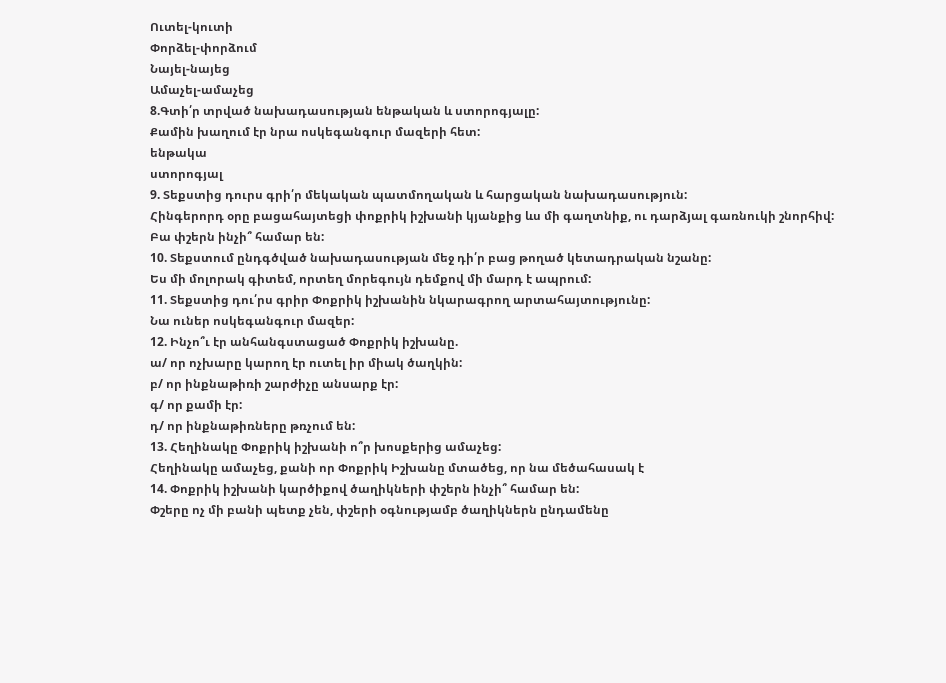Ուտել-կուտի
Փորձել-փորձում
Նայել-նայեց
Ամաչել-ամաչեց
8.Գտի՛ր տրված նախադասության ենթական և ստորոգյալը:
Քամին խաղում էր նրա ոսկեգանգուր մազերի հետ:
ենթակա
ստորոգյալ
9. Տեքստից դուրս գրի՛ր մեկական պատմողական և հարցական նախադասություն:
Հինգերորդ օրը բացահայտեցի փոքրիկ իշխանի կյանքից ևս մի գաղտնիք, ու դարձյալ գառնուկի շնորհիվ:
Բա փշերն ինչի՞ համար են:
10. Տեքստում ընդգծված նախադասության մեջ դի՛ր բաց թողած կետադրական նշանը:
Ես մի մոլորակ գիտեմ, որտեղ մորեգույն դեմքով մի մարդ է ապրում:
11. Տեքստից դու՛րս գրիր Փոքրիկ իշխանին նկարագրող արտահայտությունը:
Նա ուներ ոսկեգանգուր մազեր:
12. Ինչո՞ւ էր անհանգստացած Փոքրիկ իշխանը.
ա/ որ ոչխարը կարող էր ուտել իր միակ ծաղկին:
բ/ որ ինքնաթիռի շարժիչը անսարք էր:
գ/ որ քամի էր:
դ/ որ ինքնաթիռները թռչում են:
13. Հեղինակը Փոքրիկ իշխանի ո՞ր խոսքերից ամաչեց:
Հեղինակը ամաչեց, քանի որ Փոքրիկ Իշխանը մտածեց, որ նա մեծահասակ է
14. Փոքրիկ իշխանի կարծիքով ծաղիկների փշերն ինչի՞ համար են:
Փշերը ոչ մի բանի պետք չեն, փշերի օգնությամբ ծաղիկներն ընդամենը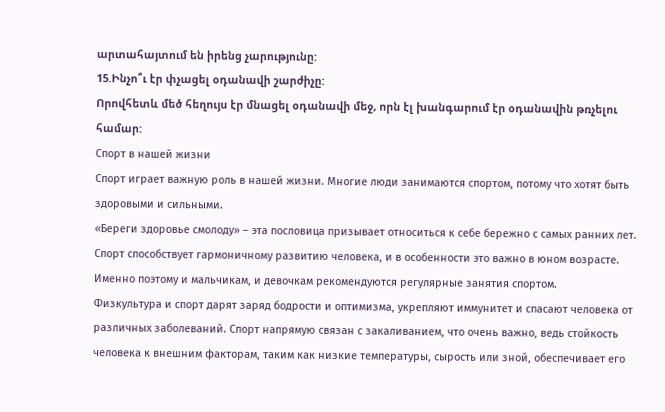արտահայտում են իրենց չարությունը:
15.Ինչո՞ւ էր փչացել օդանավի շարժիչը:
Որովհետև մեծ հեղույս էր մնացել օդանավի մեջ, որն էլ խանգարում էր օդանավին թռչելու համար:
Спорт в нашей жизни
Спорт играет важную роль в нашей жизни. Многие люди занимаются спортом, потому что хотят быть здоровыми и сильными.
«Береги здоровье смолоду» – эта пословица призывает относиться к себе бережно с самых ранних лет. Спорт способствует гармоничному развитию человека, и в особенности это важно в юном возрасте. Именно поэтому и мальчикам, и девочкам рекомендуются регулярные занятия спортом.
Физкультура и спорт дарят заряд бодрости и оптимизма, укрепляют иммунитет и спасают человека от различных заболеваний. Спорт напрямую связан с закаливанием, что очень важно, ведь стойкость человека к внешним факторам, таким как низкие температуры, сырость или зной, обеспечивает его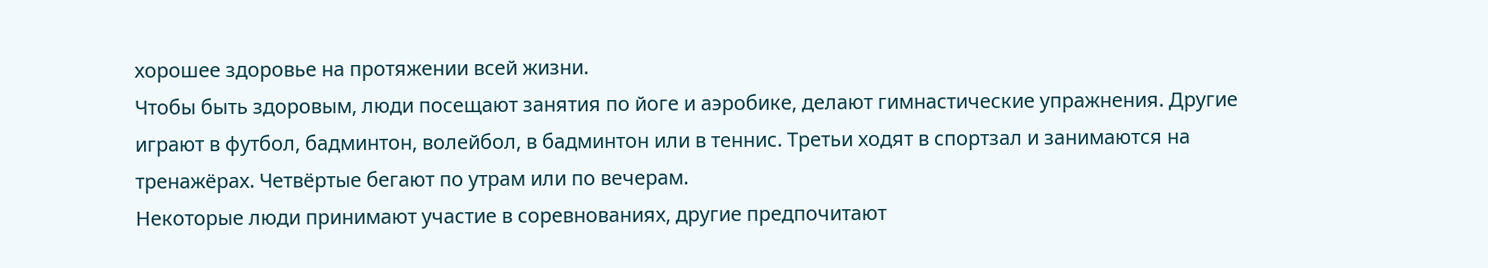хорошее здоровье на протяжении всей жизни.
Чтобы быть здоровым, люди посещают занятия по йоге и аэробике, делают гимнастические упражнения. Другие играют в футбол, бадминтон, волейбол, в бадминтон или в теннис. Третьи ходят в спортзал и занимаются на тренажёрах. Четвёртые бегают по утрам или по вечерам.
Некоторые люди принимают участие в соревнованиях, другие предпочитают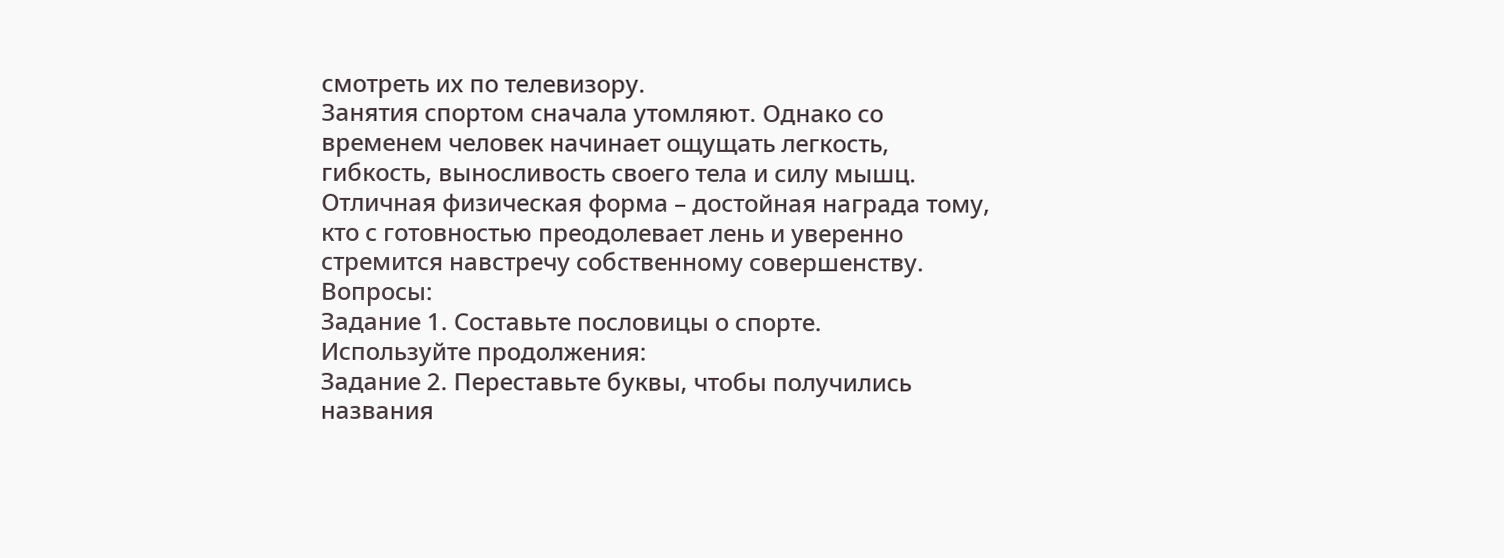смотреть их по телевизору.
Занятия спортом сначала утомляют. Однако со временем человек начинает ощущать легкость, гибкость, выносливость своего тела и силу мышц. Отличная физическая форма – достойная награда тому, кто с готовностью преодолевает лень и уверенно стремится навстречу собственному совершенству.
Вопросы:
Задание 1. Составьте пословицы о спорте.
Используйте продолжения:
Задание 2. Переставьте буквы, чтобы получились названия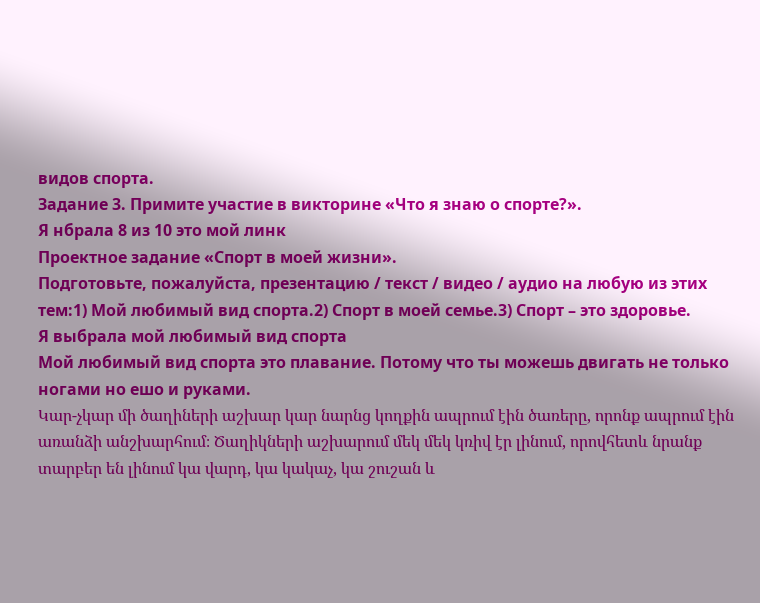видов спорта.
Задание 3. Примите участие в викторине «Что я знаю о спорте?».
Я нбрала 8 из 10 это мой линк
Проектное задание «Спорт в моей жизни».
Подготовьте, пожалуйста, презентацию / текст / видео / аудио на любую из этих тем:1) Мой любимый вид спорта.2) Спорт в моей семье.3) Спорт – это здоровье.
Я выбрала мой любимый вид спорта
Мой любимый вид спорта это плавание. Потому что ты можешь двигать не только ногами но ешо и руками.
Կար-չկար մի ծաղիների աշխար կար նարնց կողքին ապրում էին ծառերը, որոնք ապրում էին առանձի անշխարհում։ Ծաղիկների աշխարում մեկ մեկ կռիվ էր լինում, որովհետև նրանք տարբեր են լինում կա վարդ, կա կակաչ, կա շուշան և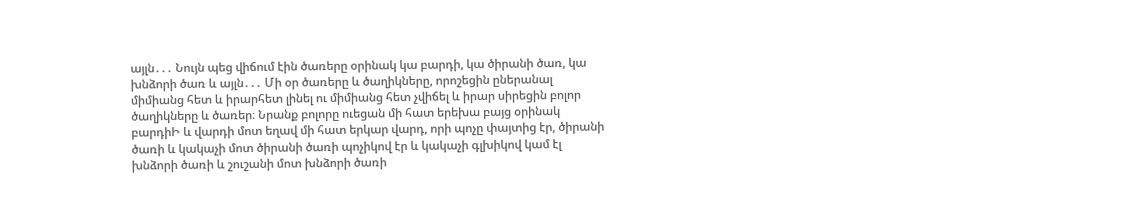այլն․․․ Նույն պեց վիճում էին ծառերը օրինակ կա բարդի, կա ծիրանի ծառ, կա խնձորի ծառ և այլն․․․ Մի օր ծառերը և ծաղիկները, որոշեցին ըներանալ միմիանց հետ և իրարհետ լինել ու միմիանց հետ չվիճել և իրար սիրեցին բոլոր ծաղիկները և ծառեր։ Նրանք բոլորը ուեցան մի հատ երեխա բայց օրինակ բարդիԻ և վարդի մոտ եղավ մի հատ երկար վարդ, որի պոչը փայտից էր, ծիրանի ծառի և կակաչի մոտ ծիրանի ծառի պոչիկով էր և կակաչի գլխիկով կամ էլ խնձորի ծառի և շուշանի մոտ խնձորի ծառի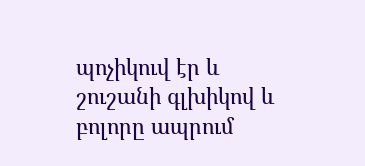պոչիկուվ էր և շուշանի գլխիկով և բոլորը ապրում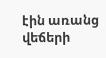էին առանց վեճերի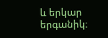և երկար երգանիկ։